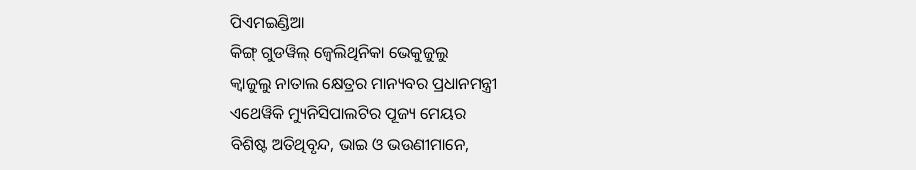ପିଏମଇଣ୍ଡିଆ
କିଙ୍ଗ୍ ଗୁଡୱିଲ୍ ଜ୍ୱେଲିଥିନିକା ଭେକୁଜୁଲୁ
କ୍ୱାଜୁଲୁ ନାତାଲ କ୍ଷେତ୍ରର ମାନ୍ୟବର ପ୍ରଧାନମନ୍ତ୍ରୀ
ଏଥେୱିକି ମ୍ୟୁନିସିପାଲଟିର ପୂଜ୍ୟ ମେୟର
ବିଶିଷ୍ଟ ଅତିଥିବୃନ୍ଦ, ଭାଇ ଓ ଭଉଣୀମାନେ,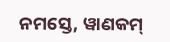ନମସ୍ତେ, ୱାଣକମ୍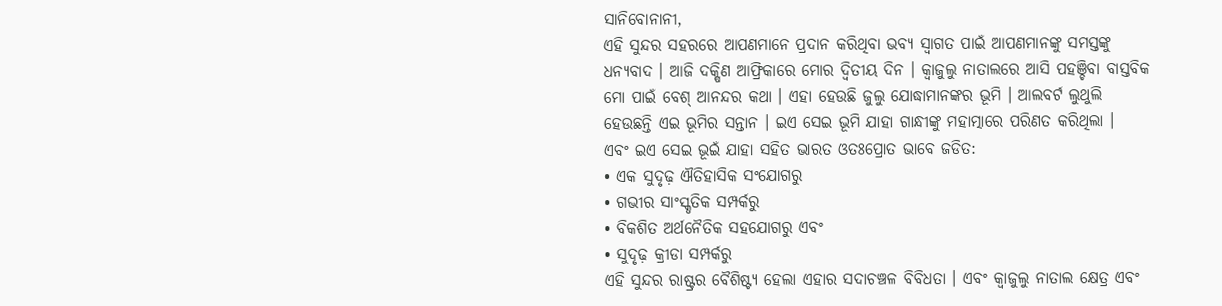ସାନିବୋନାନୀ,
ଏହି ସୁନ୍ଦର ସହରରେ ଆପଣମାନେ ପ୍ରଦାନ କରିଥିବା ଭବ୍ୟ ସ୍ୱାଗତ ପାଇଁ ଆପଣମାନଙ୍କୁ ସମସ୍ତଙ୍କୁ ଧନ୍ୟବାଦ । ଆଜି ଦକ୍ଷିଣ ଆଫ୍ରିକାରେ ମୋର ଦ୍ୱିତୀୟ ଦିନ । କ୍ୱାଜୁଲୁ ନାତାଲରେ ଆସି ପହଞ୍ଚିବା ବାସ୍ତବିକ ମୋ ପାଇଁ ବେଶ୍ ଆନନ୍ଦର କଥା । ଏହା ହେଉଛି ଜୁଲୁ ଯୋଦ୍ଧାମାନଙ୍କର ଭୂମି । ଆଲବର୍ଟ ଲୁଥୁଲି ହେଉଛନ୍ତି ଏଇ ଭୂମିର ସନ୍ତାନ । ଇଏ ସେଇ ଭୂମି ଯାହା ଗାନ୍ଧୀଙ୍କୁ ମହାତ୍ମାରେ ପରିଣତ କରିଥିଲା ।
ଏବଂ ଇଏ ସେଇ ଭୂଇଁ ଯାହା ସହିତ ଭାରତ ଓତଃପ୍ରୋତ ଭାବେ ଜଡିତ:
• ଏକ ସୁଦୃଢ଼ ଐତିହାସିକ ସଂଯୋଗରୁ
• ଗଭୀର ସାଂସ୍କୃତିକ ସମ୍ପର୍କରୁ
• ବିକଶିତ ଅର୍ଥନୈତିକ ସହଯୋଗରୁ ଏବଂ
• ସୁଦୃଢ଼ କ୍ରୀଡା ସମ୍ପର୍କରୁ
ଏହି ସୁନ୍ଦର ରାଷ୍ଟ୍ରର ବୈଶିଷ୍ଟ୍ୟ ହେଲା ଏହାର ସଦାଚଞ୍ଚଳ ବିବିଧତା । ଏବଂ କ୍ୱାଜୁଲୁ ନାତାଲ କ୍ଷେତ୍ର ଏବଂ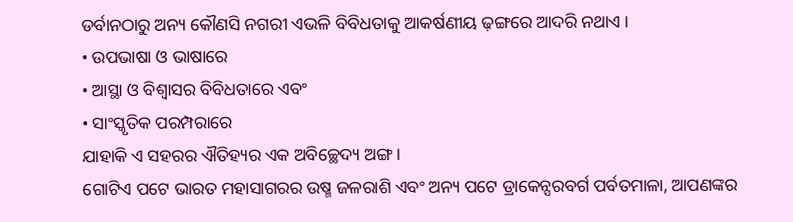ଡର୍ବାନଠାରୁ ଅନ୍ୟ କୌଣସି ନଗରୀ ଏଭଳି ବିବିଧତାକୁ ଆକର୍ଷଣୀୟ ଢ଼ଙ୍ଗରେ ଆଦରି ନଥାଏ ।
• ଉପଭାଷା ଓ ଭାଷାରେ
• ଆସ୍ଥା ଓ ବିଶ୍ୱାସର ବିବିଧତାରେ ଏବଂ
• ସାଂସ୍କୃତିକ ପରମ୍ପରାରେ
ଯାହାକି ଏ ସହରର ଐତିହ୍ୟର ଏକ ଅବିଚ୍ଛେଦ୍ୟ ଅଙ୍ଗ ।
ଗୋଟିଏ ପଟେ ଭାରତ ମହାସାଗରର ଉଷ୍ମ ଜଳରାଶି ଏବଂ ଅନ୍ୟ ପଟେ ଡ୍ରାକେନ୍ସରବର୍ଗ ପର୍ବତମାଳା, ଆପଣଙ୍କର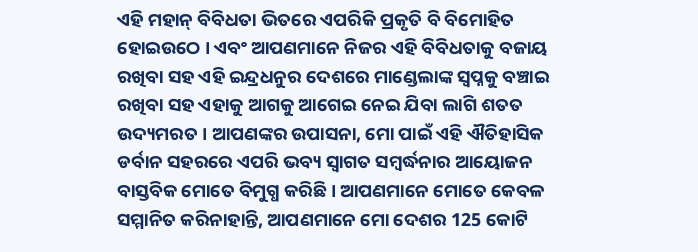ଏହି ମହାନ୍ ବିବିଧତା ଭିତରେ ଏପରିକି ପ୍ରକୃତି ବି ବିମୋହିତ ହୋଇଉଠେ । ଏବଂ ଆପଣମାନେ ନିଜର ଏହି ବିବିଧତାକୁ ବଜାୟ ରଖିବା ସହ ଏହି ଇନ୍ଦ୍ରଧନୁର ଦେଶରେ ମାଣ୍ଡେଲାଙ୍କ ସ୍ୱପ୍ନକୁ ବଞ୍ଚାଇ ରଖିବା ସହ ଏହାକୁ ଆଗକୁ ଆଗେଇ ନେଇ ଯିବା ଲାଗି ଶତତ ଉଦ୍ୟମରତ । ଆପଣଙ୍କର ଉପାସନା, ମୋ ପାଇଁ ଏହି ଐତିହାସିକ ଡର୍ବାନ ସହରରେ ଏପରି ଭବ୍ୟ ସ୍ୱାଗତ ସମ୍ବର୍ଦ୍ଧନାର ଆୟୋଜନ ବାସ୍ତବିକ ମୋତେ ବିମୁଗ୍ଧ କରିଛି । ଆପଣମାନେ ମୋତେ କେବଳ ସମ୍ମାନିତ କରିନାହାନ୍ତି, ଆପଣମାନେ ମୋ ଦେଶର 125 କୋଟି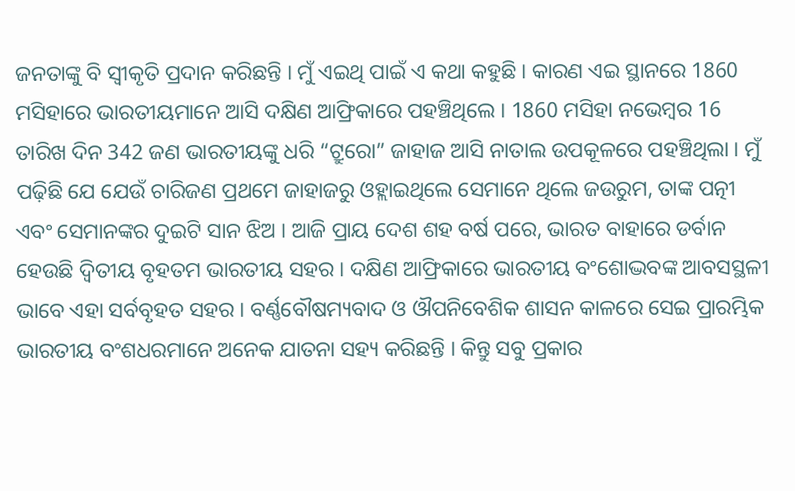ଜନତାଙ୍କୁ ବି ସ୍ୱୀକୃତି ପ୍ରଦାନ କରିଛନ୍ତି । ମୁଁ ଏଇଥି ପାଇଁ ଏ କଥା କହୁଛି । କାରଣ ଏଇ ସ୍ଥାନରେ 1860 ମସିହାରେ ଭାରତୀୟମାନେ ଆସି ଦକ୍ଷିଣ ଆଫ୍ରିକାରେ ପହଞ୍ଚିଥିଲେ । 1860 ମସିହା ନଭେମ୍ବର 16 ତାରିଖ ଦିନ 342 ଜଣ ଭାରତୀୟଙ୍କୁ ଧରି “ଟ୍ରୁରୋ” ଜାହାଜ ଆସି ନାତାଲ ଉପକୂଳରେ ପହଞ୍ଚିଥିଲା । ମୁଁ ପଢ଼ିଛି ଯେ ଯେଉଁ ଚାରିଜଣ ପ୍ରଥମେ ଜାହାଜରୁ ଓହ୍ଲାଇଥିଲେ ସେମାନେ ଥିଲେ ଜଉରୁମ, ତାଙ୍କ ପତ୍ନୀ ଏବଂ ସେମାନଙ୍କର ଦୁଇଟି ସାନ ଝିଅ । ଆଜି ପ୍ରାୟ ଦେଶ ଶହ ବର୍ଷ ପରେ, ଭାରତ ବାହାରେ ଡର୍ବାନ ହେଉଛି ଦ୍ୱିତୀୟ ବୃହତମ ଭାରତୀୟ ସହର । ଦକ୍ଷିଣ ଆଫ୍ରିକାରେ ଭାରତୀୟ ବଂଶୋଦ୍ଭବଙ୍କ ଆବସସ୍ଥଳୀ ଭାବେ ଏହା ସର୍ବବୃହତ ସହର । ବର୍ଣ୍ଣବୌଷମ୍ୟବାଦ ଓ ଔପନିବେଶିକ ଶାସନ କାଳରେ ସେଇ ପ୍ରାରମ୍ଭିକ ଭାରତୀୟ ବଂଶଧରମାନେ ଅନେକ ଯାତନା ସହ୍ୟ କରିଛନ୍ତି । କିନ୍ତୁ ସବୁ ପ୍ରକାର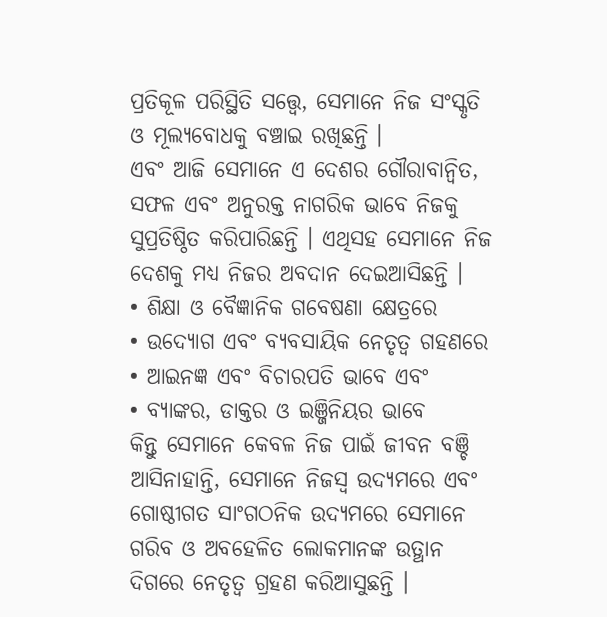ପ୍ରତିକୂଳ ପରିସ୍ଥିତି ସତ୍ତ୍ଵେ, ସେମାନେ ନିଜ ସଂସ୍କୃତି ଓ ମୂଲ୍ୟବୋଧକୁ ବଞ୍ଚାଇ ରଖିଛନ୍ତି ।
ଏବଂ ଆଜି ସେମାନେ ଏ ଦେଶର ଗୌରାବାନ୍ୱିତ, ସଫଳ ଏବଂ ଅନୁରକ୍ତ ନାଗରିକ ଭାବେ ନିଜକୁ ସୁପ୍ରତିଷ୍ଠିତ କରିପାରିଛନ୍ତି । ଏଥିସହ ସେମାନେ ନିଜ ଦେଶକୁ ମଧ୍ୟ ନିଜର ଅବଦାନ ଦେଇଆସିଛନ୍ତି ।
• ଶିକ୍ଷା ଓ ବୈଜ୍ଞାନିକ ଗବେଷଣା କ୍ଷେତ୍ରରେ
• ଉଦ୍ୟୋଗ ଏବଂ ବ୍ୟବସାୟିକ ନେତୃତ୍ୱ ଗହଣରେ
• ଆଇନଜ୍ଞ ଏବଂ ବିଚାରପତି ଭାବେ ଏବଂ
• ବ୍ୟାଙ୍କର, ଡାକ୍ତର ଓ ଇଞ୍ଜିନିୟର ଭାବେ
କିନ୍ତୁ ସେମାନେ କେବଳ ନିଜ ପାଇଁ ଜୀବନ ବଞ୍ଚି ଆସିନାହାନ୍ତି, ସେମାନେ ନିଜସ୍ୱ ଉଦ୍ୟମରେ ଏବଂ ଗୋଷ୍ଠୀଗତ ସାଂଗଠନିକ ଉଦ୍ୟମରେ ସେମାନେ ଗରିବ ଓ ଅବହେଳିତ ଲୋକମାନଙ୍କ ଉତ୍ଥାନ ଦିଗରେ ନେତୃତ୍ୱ ଗ୍ରହଣ କରିଆସୁଛନ୍ତି ।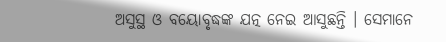ଅସୁସ୍ଥ ଓ ବୟୋବୃଦ୍ଧଙ୍କ ଯତ୍ନ ନେଇ ଆସୁଛନ୍ତି । ସେମାନେ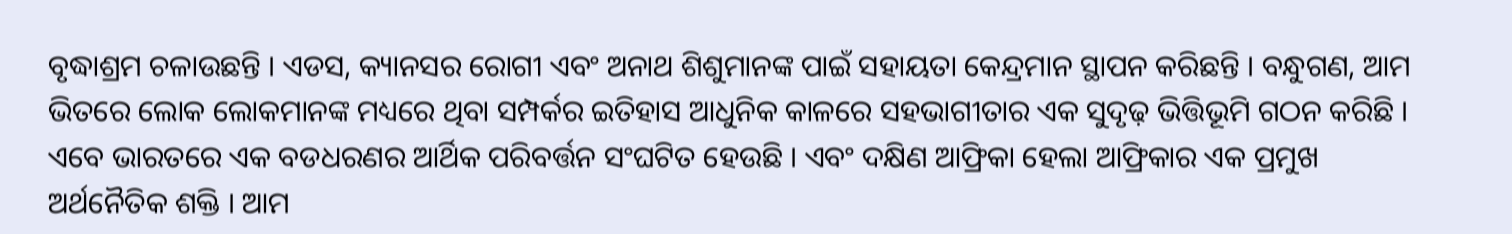ବୃଦ୍ଧାଶ୍ରମ ଚଳାଉଛନ୍ତି । ଏଡସ, କ୍ୟାନସର ରୋଗୀ ଏବଂ ଅନାଥ ଶିଶୁମାନଙ୍କ ପାଇଁ ସହାୟତା କେନ୍ଦ୍ରମାନ ସ୍ଥାପନ କରିଛନ୍ତି । ବନ୍ଧୁଗଣ, ଆମ ଭିତରେ ଲୋକ ଲୋକମାନଙ୍କ ମଧ୍ୟରେ ଥିବା ସମ୍ପର୍କର ଇତିହାସ ଆଧୁନିକ କାଳରେ ସହଭାଗୀତାର ଏକ ସୁଦୃଢ଼ ଭିତ୍ତିଭୂମି ଗଠନ କରିଛି । ଏବେ ଭାରତରେ ଏକ ବଡଧରଣର ଆର୍ଥିକ ପରିବର୍ତ୍ତନ ସଂଘଟିତ ହେଉଛି । ଏବଂ ଦକ୍ଷିଣ ଆଫ୍ରିକା ହେଲା ଆଫ୍ରିକାର ଏକ ପ୍ରମୁଖ ଅର୍ଥନୈତିକ ଶକ୍ତି । ଆମ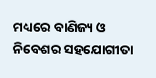ମଧ୍ୟରେ ବାଣିଜ୍ୟ ଓ ନିବେଶର ସହଯୋଗୀତା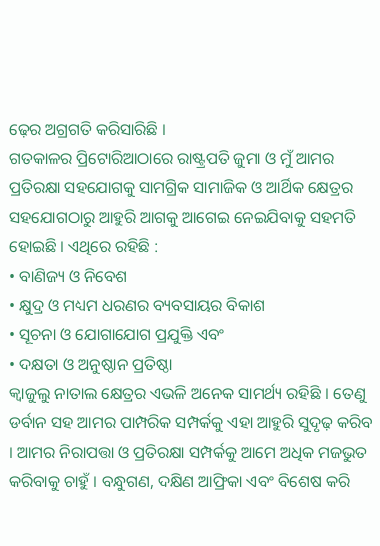ଢ଼େର ଅଗ୍ରଗତି କରିସାରିଛି ।
ଗତକାଳର ପ୍ରିଟୋରିଆଠାରେ ରାଷ୍ଟ୍ରପତି ଜୁମା ଓ ମୁଁ ଆମର ପ୍ରତିରକ୍ଷା ସହଯୋଗକୁ ସାମଗ୍ରିକ ସାମାଜିକ ଓ ଆର୍ଥିକ କ୍ଷେତ୍ରର ସହଯୋଗଠାରୁ ଆହୁରି ଆଗକୁ ଆଗେଇ ନେଇଯିବାକୁ ସହମତି ହୋଇଛି । ଏଥିରେ ରହିଛି :
• ବାଣିଜ୍ୟ ଓ ନିବେଶ
• କ୍ଷୁଦ୍ର ଓ ମଧ୍ୟମ ଧରଣର ବ୍ୟବସାୟର ବିକାଶ
• ସୂଚନା ଓ ଯୋଗାଯୋଗ ପ୍ରଯୁକ୍ତି ଏବଂ
• ଦକ୍ଷତା ଓ ଅନୁଷ୍ଠାନ ପ୍ରତିଷ୍ଠା
କ୍ୱାଜୁଲୁ ନାତାଲ କ୍ଷେତ୍ରର ଏଭଳି ଅନେକ ସାମର୍ଥ୍ୟ ରହିଛି । ତେଣୁ ଡର୍ବାନ ସହ ଆମର ପାମ୍ପରିକ ସମ୍ପର୍କକୁ ଏହା ଆହୁରି ସୁଦୃଢ଼ କରିବ । ଆମର ନିରାପତ୍ତା ଓ ପ୍ରତିରକ୍ଷା ସମ୍ପର୍କକୁ ଆମେ ଅଧିକ ମଜଭୁତ କରିବାକୁ ଚାହୁଁ । ବନ୍ଧୁଗଣ, ଦକ୍ଷିଣ ଆଫ୍ରିକା ଏବଂ ବିଶେଷ କରି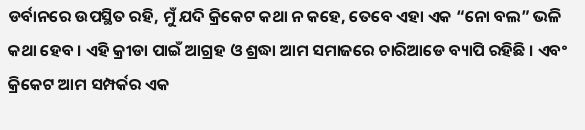ଡର୍ବାନରେ ଉପସ୍ଥିତ ରହି, ମୁଁ ଯଦି କ୍ରିକେଟ କଥା ନ କହେ, ତେବେ ଏହା ଏକ “ନୋ ବଲ” ଭଳି କଥା ହେବ । ଏହି କ୍ରୀଡା ପାଇଁ ଆଗ୍ରହ ଓ ଶ୍ରଦ୍ଧା ଆମ ସମାଜରେ ଚାରିଆଡେ ବ୍ୟାପି ରହିଛି । ଏବଂ କ୍ରିକେଟ ଆମ ସମ୍ପର୍କର ଏକ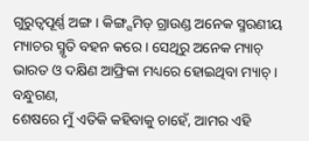ଗୁରୁତ୍ୱପୂର୍ଣ୍ଣ ଅଙ୍ଗ । କିଙ୍ଗ୍ସମିଡ୍ ଗ୍ରାଉଣ୍ଡ ଅନେକ ସ୍ମରଣୀୟ ମ୍ୟାଚର ସ୍ମୃତି ବହନ କରେ । ସେଥିରୁ ଅନେକ ମ୍ୟାଚ୍ ଭାରତ ଓ ଦକ୍ଷିଣ ଆଫ୍ରିକା ମଧ୍ୟରେ ହୋଇଥିବା ମ୍ୟାଚ୍ ।
ବନ୍ଧୁଗଣ,
ଶେଷରେ ମୁଁ ଏତିକି କହିବାକୁ ଚାହେଁ, ଆମର ଏହି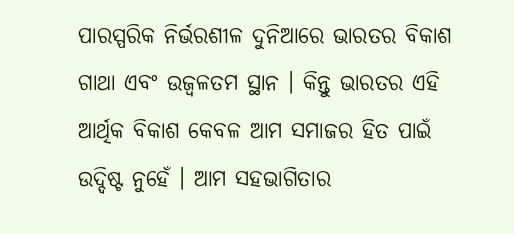ପାରସ୍ପରିକ ନିର୍ଭରଶୀଳ ଦୁନିଆରେ ଭାରତର ବିକାଶ ଗାଥା ଏବଂ ଉଜ୍ୱଳତମ ସ୍ଥାନ । କିନ୍ତୁ ଭାରତର ଏହି ଆର୍ଥିକ ବିକାଶ କେବଳ ଆମ ସମାଜର ହିତ ପାଇଁ ଉଦ୍ଦିଷ୍ଟ ନୁହେଁ । ଆମ ସହଭାଗିତାର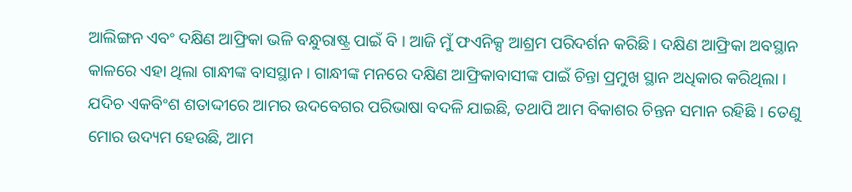ଆଲିଙ୍ଗନ ଏବଂ ଦକ୍ଷିଣ ଆଫ୍ରିକା ଭଳି ବନ୍ଧୁରାଷ୍ଟ୍ର ପାଇଁ ବି । ଆଜି ମୁଁ ଫଏନିକ୍ସ ଆଶ୍ରମ ପରିଦର୍ଶନ କରିଛି । ଦକ୍ଷିଣ ଆଫ୍ରିକା ଅବସ୍ଥାନ କାଳରେ ଏହା ଥିଲା ଗାନ୍ଧୀଙ୍କ ବାସସ୍ଥାନ । ଗାନ୍ଧୀଙ୍କ ମନରେ ଦକ୍ଷିଣ ଆଫ୍ରିକାବାସୀଙ୍କ ପାଇଁ ଚିନ୍ତା ପ୍ରମୁଖ ସ୍ଥାନ ଅଧିକାର କରିଥିଲା । ଯଦିଚ ଏକବିଂଶ ଶତାଦ୍ଦୀରେ ଆମର ଉଦବେଗର ପରିଭାଷା ବଦଳି ଯାଇଛି, ତଥାପି ଆମ ବିକାଶର ଚିନ୍ତନ ସମାନ ରହିଛି । ତେଣୁ ମୋର ଉଦ୍ୟମ ହେଉଛି, ଆମ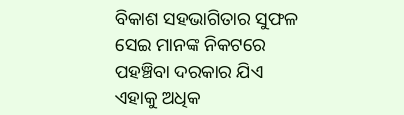ବିକାଶ ସହଭାଗିତାର ସୁଫଳ ସେଇ ମାନଙ୍କ ନିକଟରେ ପହଞ୍ଚିବା ଦରକାର ଯିଏ ଏହାକୁ ଅଧିକ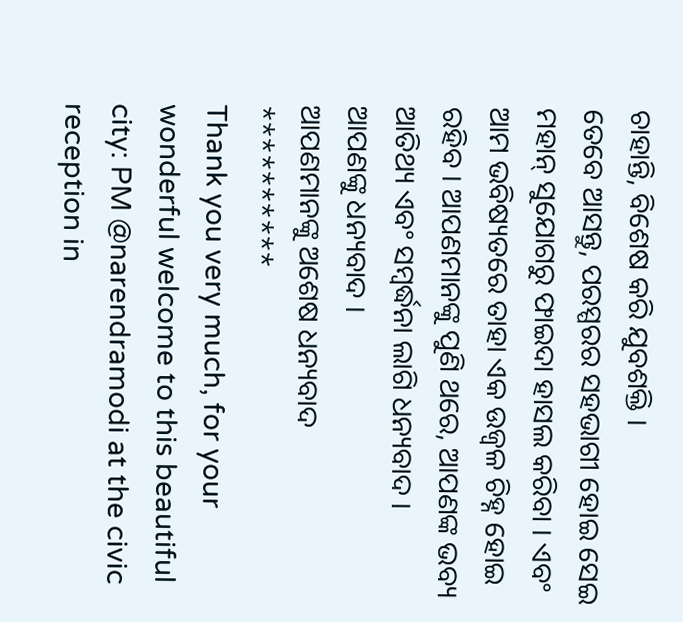ଚାହାନ୍ତି, ବିଶେଷ କରି ଯୁବଶକ୍ତି ।
ତେବେ ଆସନ୍ତୁ, ପରସ୍ପରର ସହଭାଗୀ ହୋଇ ସେଇ ମହାନ୍ ସୁଯୋଗରୁ ଫାଇଦା ହାସଲ କରିବା । ଏବଂ ଆମ ଭବିଷ୍ୟତରେ ତାହା ଏକ ଉଜ୍ୱଳ ଚିହ୍ନ ହୋଇ ରହିବ । ଆପଣମାନଙ୍କୁ ପୁଣି ଥରେ, ଆପଣଙ୍କ ଭବ୍ୟ ଆତିଥ୍ୟ ଏବଂ ସମ୍ବର୍ଦ୍ଧନା ଲାଗି ଧନ୍ୟବାଦ ।
ଆପଣଙ୍କୁ ଧନ୍ୟବାଦ ।
ଆପଣମାନଙ୍କୁ ଅଶେଷ ଧନ୍ୟବାଦ
**********
Thank you very much, for your wonderful welcome to this beautiful city: PM @narendramodi at the civic reception in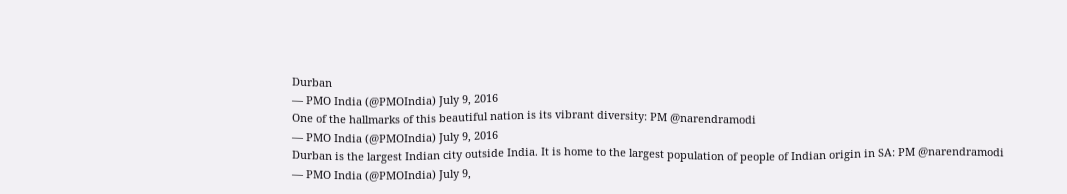Durban
— PMO India (@PMOIndia) July 9, 2016
One of the hallmarks of this beautiful nation is its vibrant diversity: PM @narendramodi
— PMO India (@PMOIndia) July 9, 2016
Durban is the largest Indian city outside India. It is home to the largest population of people of Indian origin in SA: PM @narendramodi
— PMO India (@PMOIndia) July 9,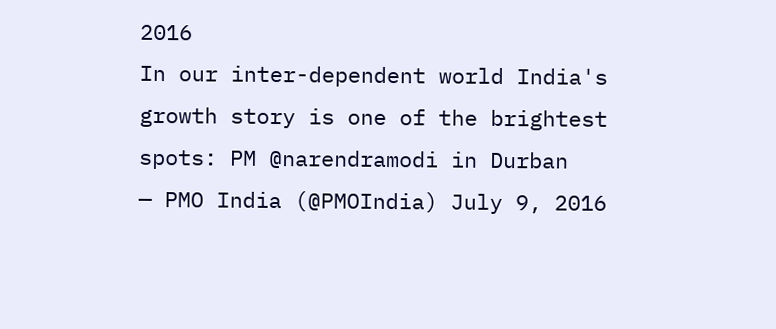2016
In our inter-dependent world India's growth story is one of the brightest spots: PM @narendramodi in Durban
— PMO India (@PMOIndia) July 9, 2016